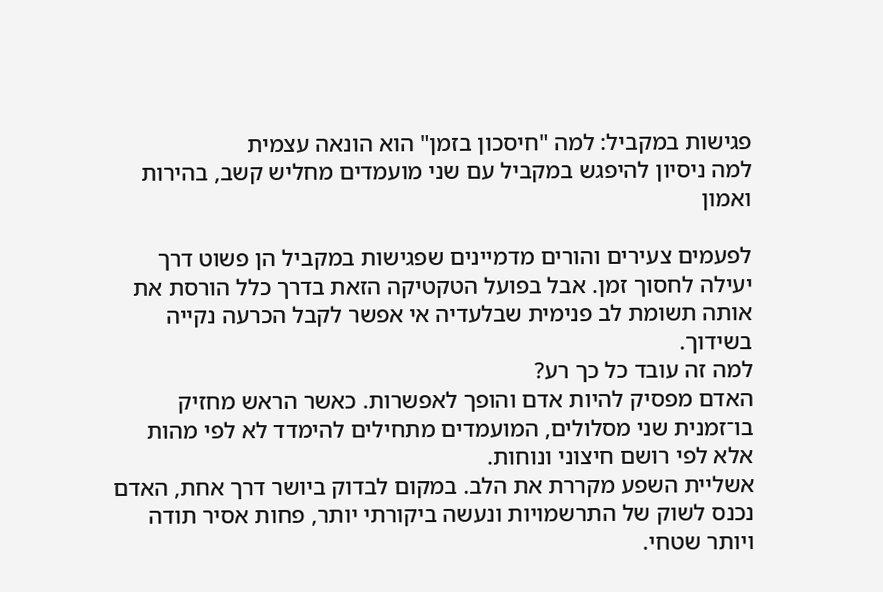פגישות במקביל: למה "חיסכון בזמן" הוא הונאה עצמית
למה ניסיון להיפגש במקביל עם שני מועמדים מחליש קשב, בהירות ואמון

לפעמים צעירים והורים מדמיינים שפגישות במקביל הן פשוט דרך יעילה לחסוך זמן. אבל בפועל הטקטיקה הזאת בדרך כלל הורסת את אותה תשומת לב פנימית שבלעדיה אי אפשר לקבל הכרעה נקייה בשידוך.
למה זה עובד כל כך רע?
האדם מפסיק להיות אדם והופך לאפשרות. כאשר הראש מחזיק בו־זמנית שני מסלולים, המועמדים מתחילים להימדד לא לפי מהות אלא לפי רושם חיצוני ונוחות.
אשליית השפע מקררת את הלב. במקום לבדוק ביושר דרך אחת, האדם נכנס לשוק של התרשמויות ונעשה ביקורתי יותר, פחות אסיר תודה ויותר שטחי.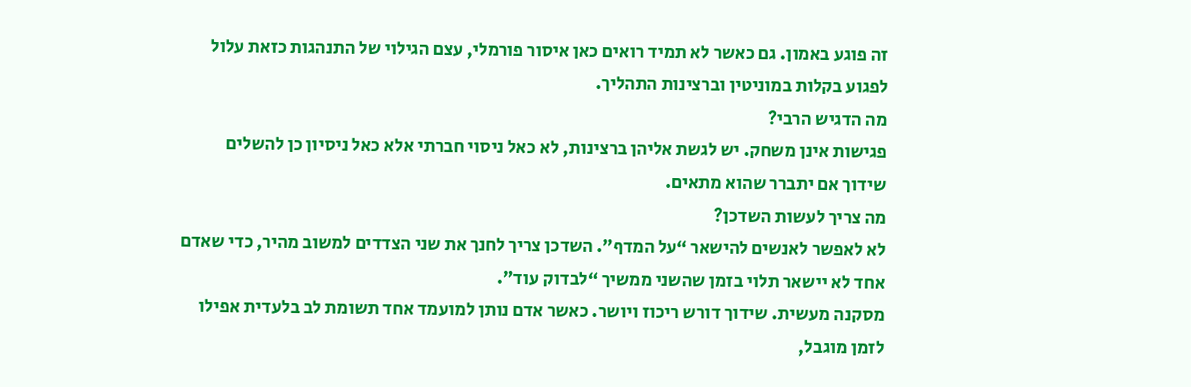זה פוגע באמון. גם כאשר לא תמיד רואים כאן איסור פורמלי, עצם הגילוי של התנהגות כזאת עלול לפגוע בקלות במוניטין וברצינות התהליך.
מה הדגיש הרבי?
פגישות אינן משחק. יש לגשת אליהן ברצינות, לא כאל ניסוי חברתי אלא כאל ניסיון כן להשלים שידוך אם יתברר שהוא מתאים.
מה צריך לעשות השדכן?
לא לאפשר לאנשים להישאר “על המדף”. השדכן צריך לחנך את שני הצדדים למשוב מהיר, כדי שאדם אחד לא יישאר תלוי בזמן שהשני ממשיך “לבדוק עוד”.
מסקנה מעשית. שידוך דורש ריכוז ויושר. כאשר אדם נותן למועמד אחד תשומת לב בלעדית אפילו לזמן מוגבל,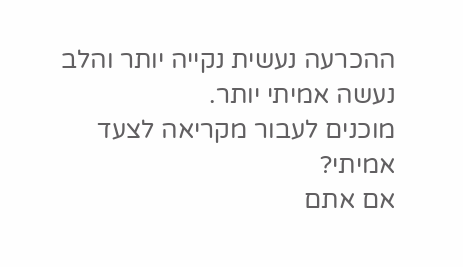ההכרעה נעשית נקייה יותר והלב נעשה אמיתי יותר.
מוכנים לעבור מקריאה לצעד אמיתי?
אם אתם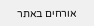אורחים באתר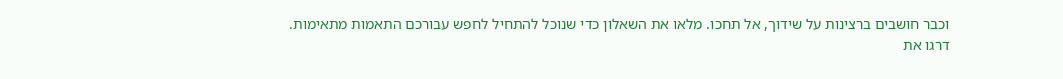וכבר חושבים ברצינות על שידוך, אל תחכו. מלאו את השאלון כדי שנוכל להתחיל לחפש עבורכם התאמות מתאימות.
דרגו את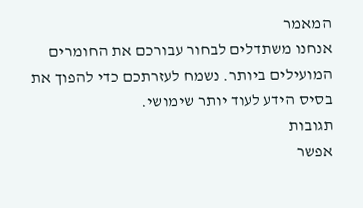המאמר
אנחנו משתדלים לבחור עבורכם את החומרים המועילים ביותר. נשמח לעזרתכם כדי להפוך את בסיס הידע לעוד יותר שימושי.
תגובות
אפשר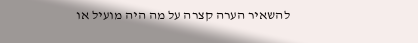להשאיר הערה קצרה על מה היה מועיל או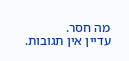מה חסר.
עדיין אין תגובות.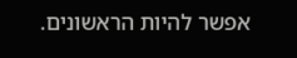אפשר להיות הראשונים.